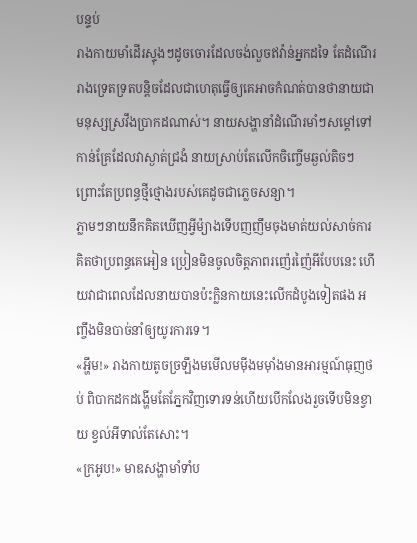បន្ទប់
រាងកាយមាំដើរស្ទុងៗដូចចោរដែលចង់លួចឥវ៉ាន់អ្នកដទៃ តែដំណើររាងទ្រេតទ្រតបន្តិចដែលជាហេតុធ្វើឲ្យគេអាចកំណត់បានថានាយជាមនុស្សស្រវឹងប្រាកដណាស់។ នាយសង្ហានាំដំណើរមាំៗសម្តៅទៅកាន់គ្រែដែលវាស្ងាត់ជ្រងំ នាយស្រាប់តែលើកចិញ្ចើមឆ្ងល់តិចៗ ព្រោះតែប្រពន្ធថ្មីថ្មោងរបស់គេដូចជាភ្លេចសន្យា។
ភ្លាមៗនាយនឹកគិតឃើញអ្វីម៉្យាងទើបញញឹមចុងមាត់យល់សាច់ការគិតថាប្រពន្ធគេអៀន ប្រៀនមិនចូលចិត្តភាពរញ៉េរញ៉ៃអីបែបនេះ ហើយវាជាពេលដែលនាយបានប៉ះក្លិនកាយនេះលើកដំបូងទៀតផង អញ្ចឹងមិនបាច់នាំឲ្យយូរការទេ។
«អ្ហឹម!» រាងកាយតូចច្រឡឹងមមើលមមុីងមមុាំងមានអារម្មណ៍ធុញថប់ ពិបាកដកដង្ហើមតែភ្នែកវិញទោរទន់ហើយបើកលែងរួចទើបមិនខ្វាយ ខ្វល់អីទាល់តែសោះ។
«ក្រអូប!» មាឌសង្ហាមាំទាំប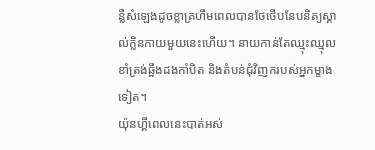ន្លឺសំឡេងដូចខ្លាគ្រហឹមពេលបានថែថើបនែបនិត្យស្គាល់ក្លិនកាយមួយនេះហើយ។ នាយកាន់តែឈ្មុះឈ្មុលខាំត្រង់ឆ្អឹងដងកាំបិត និងតំបន់ជុំវិញករបស់អ្នកម្ខាងទៀត។
យ៉ុនហ្គីពេលនេះបាត់អស់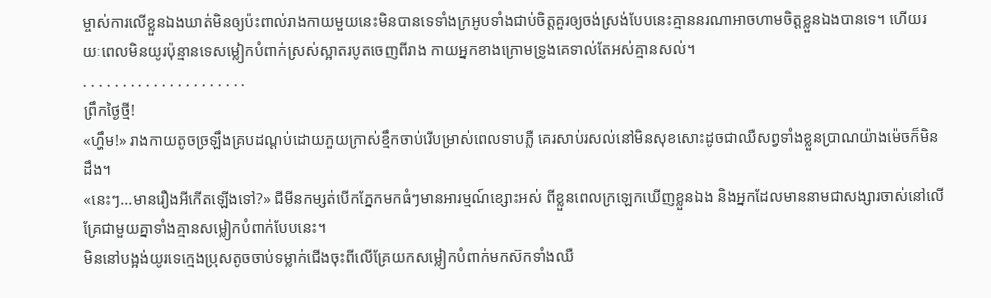ម្ចាស់ការលើខ្លួនឯងឃាត់មិនឲ្យប៉ះពាល់រាងកាយមួយនេះមិនបានទេទាំងក្រអូបទាំងជាប់ចិត្តគួរឲ្យចង់ស្រង់បែបនេះគ្មាននរណាអាចហាមចិត្តខ្លួនឯងបានទេ។ ហើយរយៈពេលមិនយូរប៉ុន្មានទេសម្លៀកបំពាក់ស្រស់ស្អាតរបូតចេញពីរាង កាយអ្នកខាងក្រោមទ្រូងគេទាល់តែអស់គ្មានសល់។
. . . . . . . . . . . . . . . . . . . . .
ព្រឹកថ្ងៃថ្មី!
«ហ្ហឹម!» រាងកាយតូចច្រឡឹងគ្របដណ្តប់ដោយភួយក្រាស់ខ្មឹកចាប់រើបម្រាស់ពេលទាបភ្លឺ គេរសាប់រសល់នៅមិនសុខសោះដូចជាឈឺសព្វទាំងខ្លួនប្រាណយ៉ាងម៉េចក៏មិនដឹង។
«នេះៗ...មានរឿងអីកើតឡើងទៅ?» ជីមីនកម្សត់បើកភ្នែកមកធំៗមានអារម្មណ៍ខ្សោះអស់ ពីខ្លួនពេលក្រឡេកឃើញខ្លួនឯង និងអ្នកដែលមាននាមជាសង្សារចាស់នៅលើគ្រែជាមួយគ្នាទាំងគ្មានសម្លៀកបំពាក់បែបនេះ។
មិននៅបង្អង់យូរទេក្មេងប្រុសតូចចាប់ទម្លាក់ជើងចុះពីលើគ្រែយកសម្លៀកបំពាក់មកស៊កទាំងឈឺ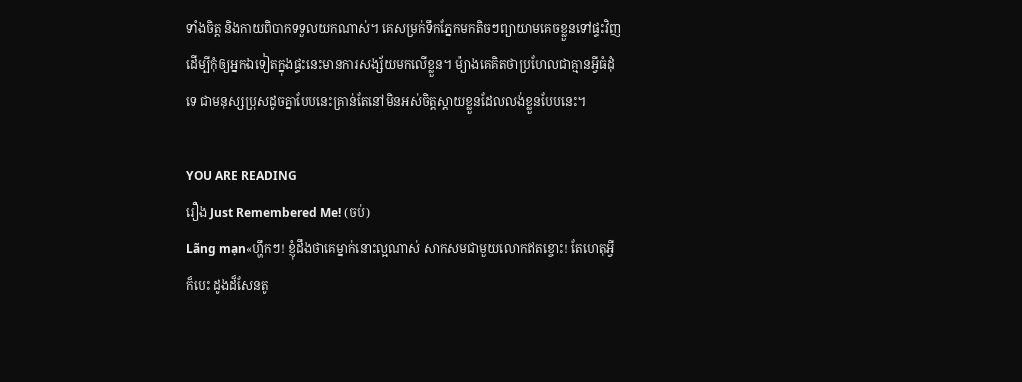ទាំងចិត្ត និងកាយពិបាកទទួលយកណាស់។ គេសម្រក់ទឹកភ្នែកមកតិចៗព្យាយាមគេចខ្លួនទៅផ្ទះវិញដើម្បីកុំឲ្យអ្នកឯទៀតក្នុងផ្ទះនេះមានការសង្ស័យមកលើខ្លួន។ ម៉្យាងគេគិតថាប្រហែលជាគ្មានអ្វីធំដុំទេ ជាមនុស្សប្រុសដូចគ្នាបែបនេះគ្រាន់តែនៅមិនអស់ចិត្តស្តាយខ្លួនដែលលង់ខ្លួនបែបនេះ។

YOU ARE READING
រឿង Just Remembered Me! (ចប់)
Lãng mạn«ហ្ហឹកៗ! ខ្ញុំដឹងថាគេម្នាក់នោះល្អណាស់ សាកសមជាមួយលោកឥតខ្ចោះ! តែហេតុអ្វីក៏បេះ ដូងដ៏សែនតូ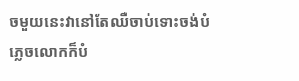ចមួយនេះវានៅតែឈឺចាប់ទោះចង់បំភ្លេចលោកក៏បំ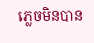ភ្លេចមិនបាន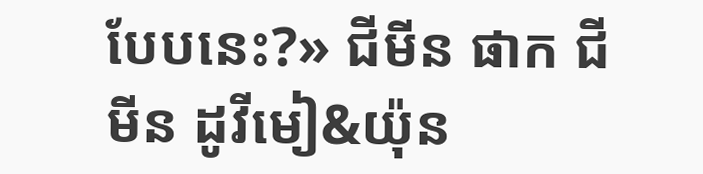បែបនេះ?» ជីមីន ផាក ជីមីន ដូវីមៀ&យ៉ុន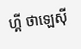ហ្គី ថាឡេសុី